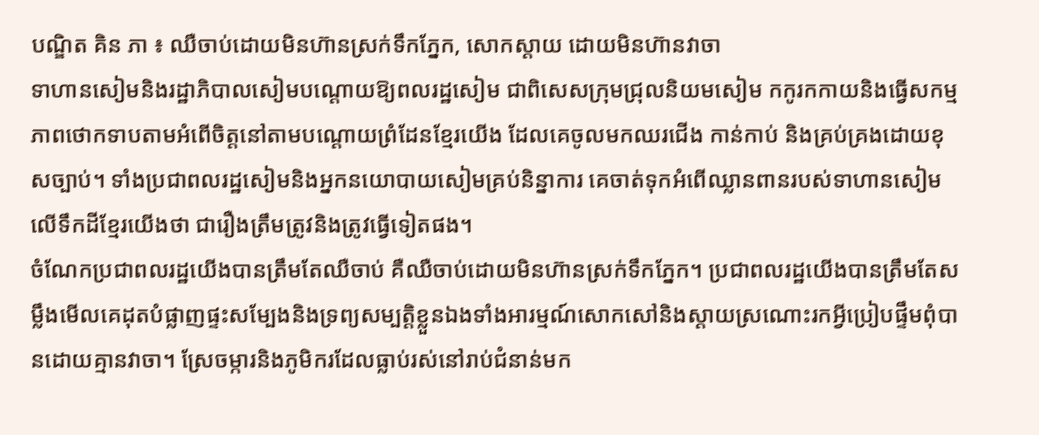បណ្ឌិត គិន ភា ៖ ឈឺចាប់ដោយមិនហ៊ានស្រក់ទឹកភ្នែក, សោកស្ដាយ ដោយមិនហ៊ានវាចា
ទាហានសៀមនិងរដ្ឋាភិបាលសៀមបណ្តោយឱ្យពលរដ្ឋសៀម ជាពិសេសក្រុមជ្រុលនិយមសៀម កកូរកកាយនិងធ្វើសកម្មភាពថោកទាបតាមអំពើចិត្តនៅតាមបណ្ដោយព្រំដែនខ្មែរយើង ដែលគេចូលមកឈរជើង កាន់កាប់ និងគ្រប់គ្រងដោយខុសច្បាប់។ ទាំងប្រជាពលរដ្ឋសៀមនិងអ្នកនយោបាយសៀមគ្រប់និន្នាការ គេចាត់ទុកអំពើឈ្លានពានរបស់ទាហានសៀមលើទឹកដីខ្មែរយើងថា ជារឿងត្រឹមត្រូវនិងត្រូវធ្វើទៀតផង។
ចំណែកប្រជាពលរដ្ឋយើងបានត្រឹមតែឈឺចាប់ គឺឈឺចាប់ដោយមិនហ៊ានស្រក់ទឹកភ្នែក។ ប្រជាពលរដ្ឋយើងបានត្រឹមតែសម្លឹងមើលគេដុតបំផ្លាញផ្ទះសម្បែងនិងទ្រព្យសម្បត្តិខ្លួនឯងទាំងអារម្មណ៍សោកសៅនិងស្ដាយស្រណោះរកអ្វីប្រៀបផ្ទឹមពុំបានដោយគ្មានវាចា។ ស្រែចម្ការនិងភូមិករដែលធ្លាប់រស់នៅរាប់ជំនាន់មក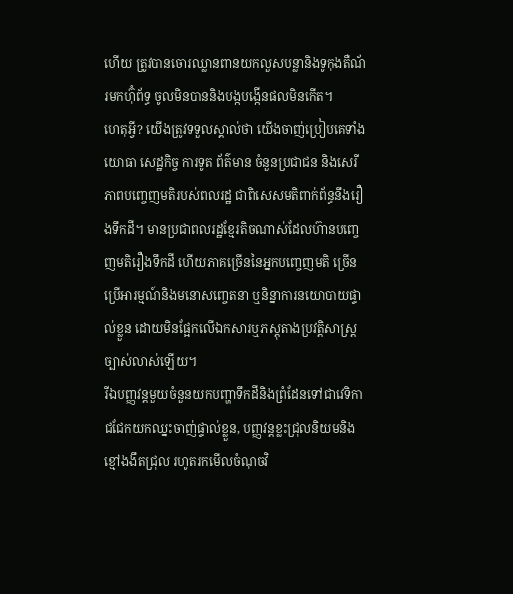ហើយ ត្រូវបានចោរឈ្លានពានយកលួសបន្លានិងទូកុងតឺណ័រមកហ៊ុំព័ទ្ធ ចូលមិនបាននិងបង្កបង្កើនផលមិនកើត។
ហេតុអ្វី? យើងត្រូវទទួលស្គាល់ថា យើងចាញ់ប្រៀបគេទាំងយោធា សេដ្ឋកិច្ច ការទូត ព័ត៌មាន ចំនួនប្រជាជន និងសេរីភាពបញ្ចេញមតិរបស់ពលរដ្ឋ ជាពិសេសមតិពាក់ព័ន្ធនឹងរឿងទឹកដី។ មានប្រជាពលរដ្ឋខ្មែរតិចណាស់ដែលហ៊ានបញ្ចេញមតិរឿងទឹកដី ហើយភាគច្រើននៃអ្នកបញ្ចេញមតិ ច្រើនប្រើអារម្មណ៍និងមនោសញ្ចេតនា ឬនិន្នាការនយោបាយផ្ទាល់ខ្លួន ដោយមិនផ្អែកលើឯកសារឬភស្តុតាងប្រវត្តិសាស្ត្រច្បាស់លាស់ឡើយ។
រីឯបញ្ញវន្តមួយចំនួនយកបញ្ហាទឹកដីនិងព្រំដែនទៅជាវេទិកាជជែកយកឈ្នះចាញ់ផ្ទាល់ខ្លួន, បញ្ញវន្តខ្លះជ្រុលនិយមនិងខ្មៅងងឹតជ្រុល រហូតរកមើលចំណុចវិ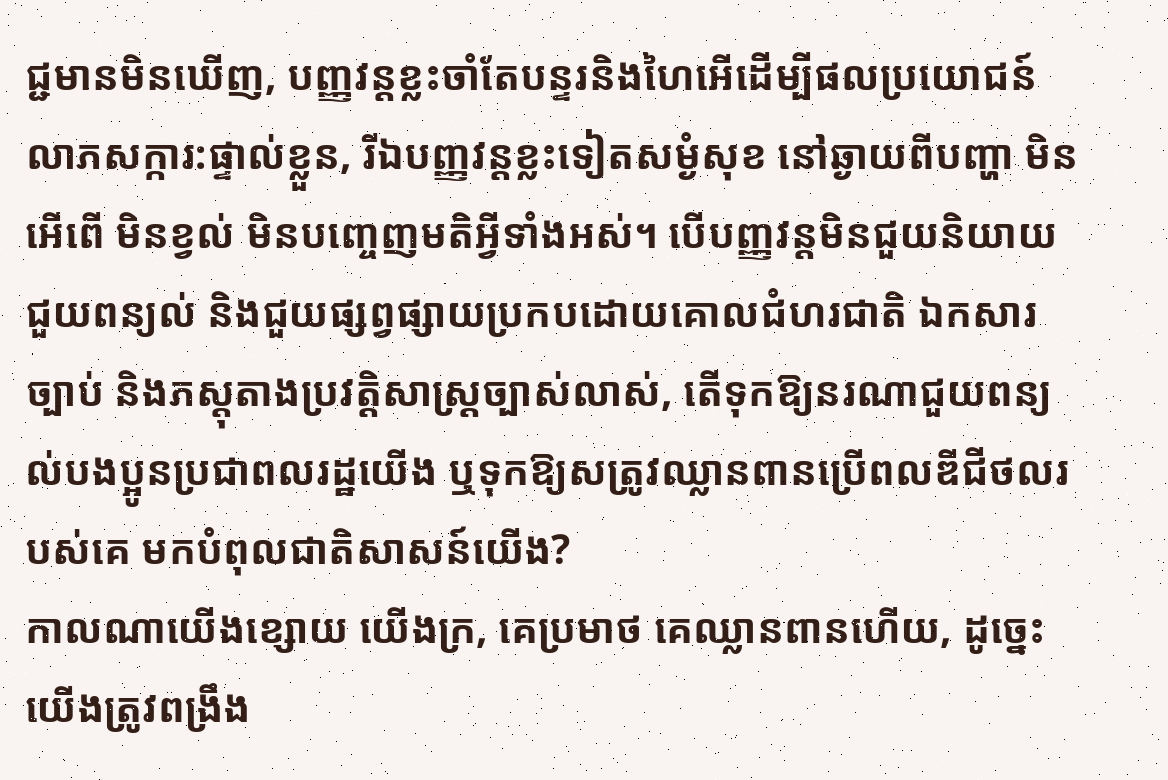ជ្ជមានមិនឃើញ, បញ្ញវន្តខ្លះចាំតែបន្ទរនិងហៃអើដើម្បីផលប្រយោជន៍លាភសក្ការ:ផ្ទាល់ខ្លួន, រីឯបញ្ញវន្តខ្លះទៀតសម្ងំសុខ នៅឆ្ងាយពីបញ្ហា មិនអើពើ មិនខ្វល់ មិនបញ្ចេញមតិអ្វីទាំងអស់។ បើបញ្ញវន្តមិនជួយនិយាយ ជួយពន្យល់ និងជួយផ្សព្វផ្សាយប្រកបដោយគោលជំហរជាតិ ឯកសារ ច្បាប់ និងភស្តុតាងប្រវត្តិសាស្ត្រច្បាស់លាស់, តើទុកឱ្យនរណាជួយពន្យល់បងប្អូនប្រជាពលរដ្ឋយើង ឬទុកឱ្យសត្រូវឈ្លានពានប្រើពលឌីជីថលរបស់គេ មកបំពុលជាតិសាសន៍យើង?
កាលណាយើងខ្សោយ យើងក្រ, គេប្រមាថ គេឈ្លានពានហើយ, ដូច្នេះ យើងត្រូវពង្រឹង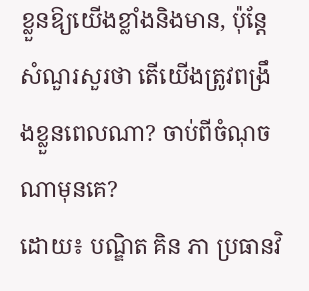ខ្លួនឱ្យយើងខ្លាំងនិងមាន, ប៉ុន្តែសំណួរសួរថា តើយើងត្រូវពង្រឹងខ្លួនពេលណា? ចាប់ពីចំណុចណាមុនគេ?
ដោយ៖ បណ្ឌិត គិន ភា ប្រធានវិ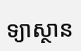ទ្យាស្ថាន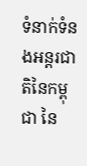ទំនាក់ទំនងអន្តរជាតិនៃកម្ពុជា នៃ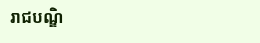រាជបណ្ឌិ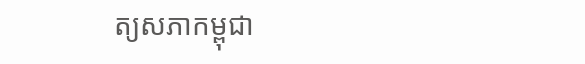ត្យសភាកម្ពុជា